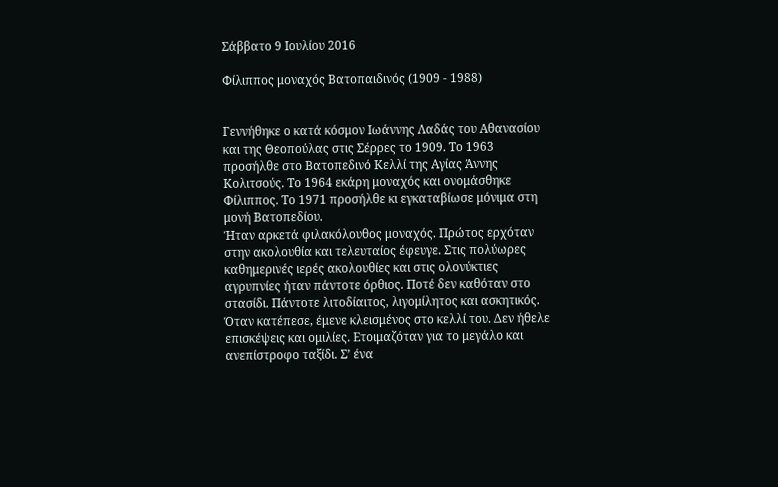Σάββατο 9 Ιουλίου 2016

Φίλιππος μοναχός Βατοπαιδινός (1909 - 1988)


Γεννήθηκε ο κατά κόσμον Ιωάννης Λαδάς του Αθανασίου και της Θεοπούλας στις Σέρρες το 1909. Το 1963 προσήλθε στο Βατοπεδινό Κελλί της Αγίας Άννης Κολιτσούς. Το 1964 εκάρη μοναχός και ονομάσθηκε Φίλιππος. Το 1971 προσήλθε κι εγκαταβίωσε μόνιμα στη μονή Βατοπεδίου.
Ήταν αρκετά φιλακόλουθος μοναχός. Πρώτος ερχόταν στην ακολουθία και τελευταίος έφευγε. Στις πολύωρες καθημερινές ιερές ακολουθίες και στις ολονύκτιες αγρυπνίες ήταν πάντοτε όρθιος. Ποτέ δεν καθόταν στο στασίδι. Πάντοτε λιτοδίαιτος, λιγομίλητος και ασκητικός.
Όταν κατέπεσε, έμενε κλεισμένος στο κελλί του. Δεν ήθελε επισκέψεις και ομιλίες. Ετοιμαζόταν για το μεγάλο και ανεπίστροφο ταξίδι. Σ’ ένα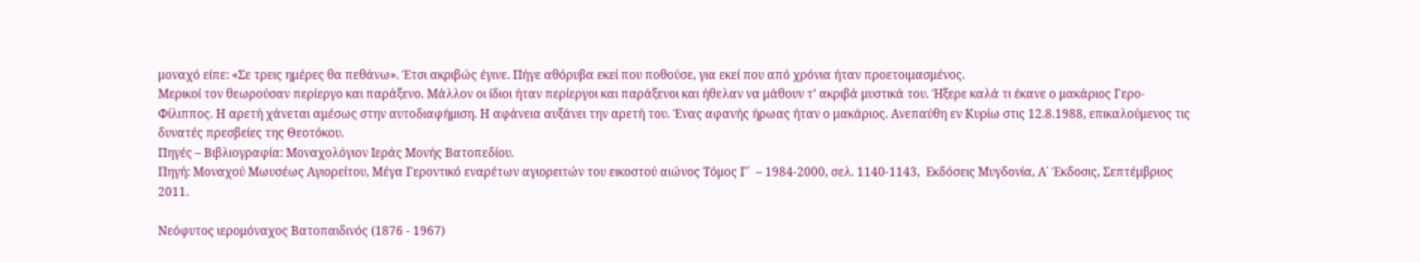μοναχό είπε: «Σε τρεις ημέρες θα πεθάνω». Έτσι ακριβώς έγινε. Πήγε αθόρυβα εκεί που ποθούσε, για εκεί που από χρόνια ήταν προετοιμασμένος.
Μερικοί τον θεωρούσαν περίεργο και παράξενο. Μάλλον οι ίδιοι ήταν περίεργοι και παράξενοι και ήθελαν να μάθουν τ’ ακριβά μυστικά του. Ήξερε καλά τι έκανε ο μακάριος Γερο-Φίλιππος. Η αρετή χάνεται αμέσως στην αυτοδιαφήμιση. Η αφάνεια αυξάνει την αρετή του. Ένας αφανής ήρωας ήταν ο μακάριος. Ανεπαύθη εν Κυρίω στις 12.8.1988, επικαλούμενος τις δυνατές πρεσβείες της Θεοτόκου.
Πηγές – Βιβλιογραφία: Μοναχολόγιον Ιεράς Μονής Βατοπεδίου.
Πηγή: Μοναχού Μωυσέως Αγιορείτου, Μέγα Γεροντικό εναρέτων αγιορειτών του εικοστού αιώνος Τόμος Γ΄  – 1984-2000, σελ. 1140-1143,  Εκδόσεις Μυγδονία, Α΄ Έκδοσις, Σεπτέμβριος 2011.

Νεόφυτος ιερομόναχος Βατοπαιδινός (1876 - 1967)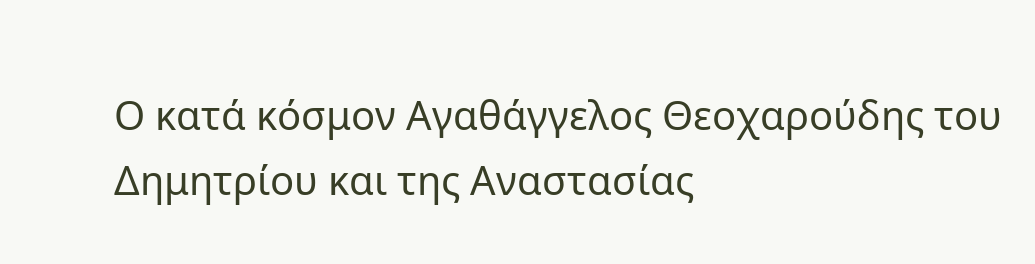Ο κατά κόσμον Αγαθάγγελος Θεοχαρούδης του Δημητρίου και της Αναστασίας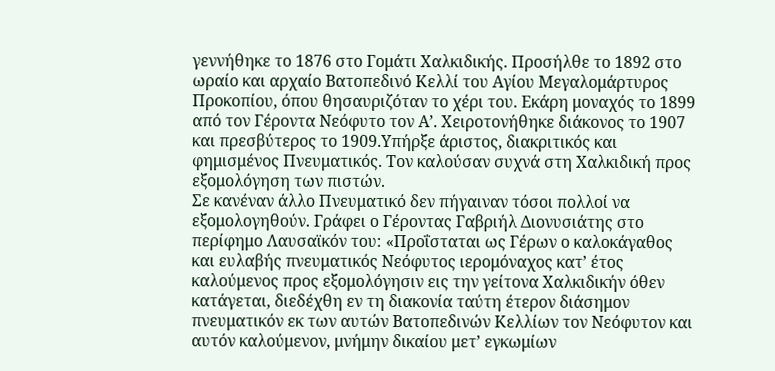γεννήθηκε το 1876 στο Γομάτι Χαλκιδικής. Προσήλθε το 1892 στο ωραίο και αρχαίο Βατοπεδινό Κελλί του Αγίου Μεγαλομάρτυρος Προκοπίου, όπου θησαυριζόταν το χέρι του. Εκάρη μοναχός το 1899 από τον Γέροντα Νεόφυτο τον Α’. Χειροτονήθηκε διάκονος το 1907 και πρεσβύτερος το 1909.Υπήρξε άριστος, διακριτικός και φημισμένος Πνευματικός. Τον καλούσαν συχνά στη Χαλκιδική προς εξομολόγηση των πιστών.
Σε κανέναν άλλο Πνευματικό δεν πήγαιναν τόσοι πολλοί να εξομολογηθούν. Γράφει ο Γέροντας Γαβριήλ Διονυσιάτης στο περίφημο Λαυσαϊκόν του: «Προΐσταται ως Γέρων ο καλοκάγαθος και ευλαβής πνευματικός Νεόφυτος ιερομόναχος κατ’ έτος καλούμενος προς εξομολόγησιν εις την γείτονα Χαλκιδικήν όθεν κατάγεται, διεδέχθη εν τη διακονία ταύτη έτερον διάσημον πνευματικόν εκ των αυτών Βατοπεδινών Κελλίων τον Νεόφυτον και αυτόν καλούμενον, μνήμην δικαίου μετ’ εγκωμίων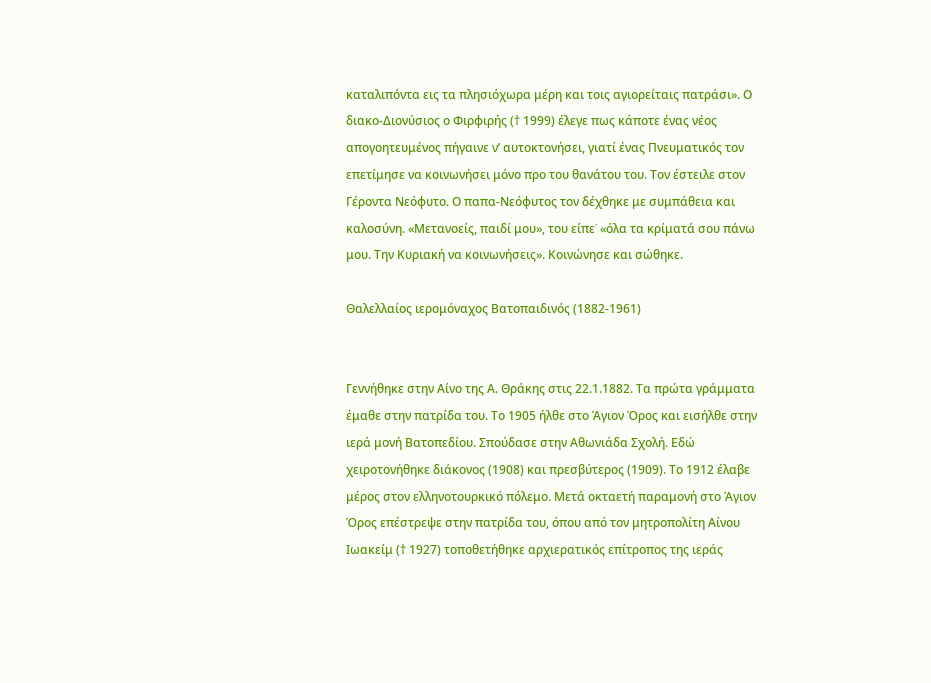καταλιπόντα εις τα πλησιόχωρα μέρη και τοις αγιορείταις πατράσι». Ο διακο-Διονύσιος ο Φιρφιρής († 1999) έλεγε πως κάποτε ένας νέος απογοητευμένος πήγαινε ν’ αυτοκτονήσει, γιατί ένας Πνευματικός τον επετίμησε να κοινωνήσει μόνο προ του θανάτου του. Τον έστειλε στον Γέροντα Νεόφυτο. Ο παπα-Νεόφυτος τον δέχθηκε με συμπάθεια και καλοσύνη. «Μετανοείς, παιδί μου», του είπε˙ «όλα τα κρίματά σου πάνω μου. Την Κυριακή να κοινωνήσεις». Κοινώνησε και σώθηκε.

Θαλελλαίος ιερομόναχος Βατοπαιδινός (1882-1961)


Γεννήθηκε στην Αίνο της Α. Θράκης στις 22.1.1882. Τα πρώτα γράμματα έμαθε στην πατρίδα του. Το 1905 ήλθε στο Άγιον Όρος και εισήλθε στην ιερά μονή Βατοπεδίου. Σπούδασε στην Αθωνιάδα Σχολή. Εδώ χειροτονήθηκε διάκονος (1908) και πρεσβύτερος (1909). Το 1912 έλαβε μέρος στον ελληνοτουρκικό πόλεμο. Μετά οκταετή παραμονή στο Άγιον Όρος επέστρεψε στην πατρίδα του, όπου από τον μητροπολίτη Αίνου Ιωακείμ († 1927) τοποθετήθηκε αρχιερατικός επίτροπος της ιεράς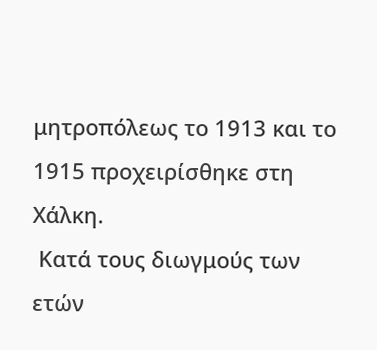μητροπόλεως το 1913 και το 1915 προχειρίσθηκε στη Χάλκη.
 Κατά τους διωγμούς των ετών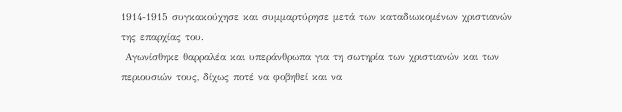1914-1915 συγκακούχησε και συμμαρτύρησε μετά των καταδιωκομένων χριστιανών της επαρχίας του.
 Αγωνίσθηκε θαρραλέα και υπεράνθρωπα για τη σωτηρία των χριστιανών και των περιουσιών τους, δίχως ποτέ να φοβηθεί και να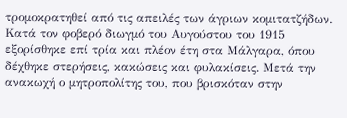τρομοκρατηθεί από τις απειλές των άγριων κομιτατζήδων. Κατά τον φοβερό διωγμό του Αυγούστου του 1915 εξορίσθηκε επί τρία και πλέον έτη στα Μάλγαρα, όπου δέχθηκε στερήσεις, κακώσεις και φυλακίσεις. Μετά την ανακωχή ο μητροπολίτης του, που βρισκόταν στην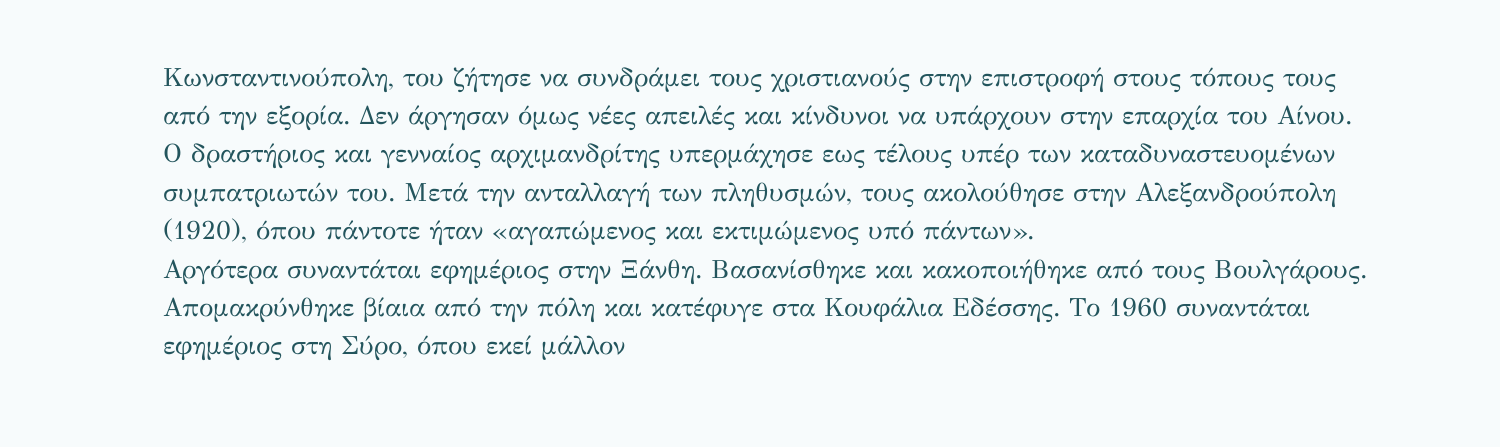Κωνσταντινούπολη, του ζήτησε να συνδράμει τους χριστιανούς στην επιστροφή στους τόπους τους από την εξορία. Δεν άργησαν όμως νέες απειλές και κίνδυνοι να υπάρχουν στην επαρχία του Αίνου. Ο δραστήριος και γενναίος αρχιμανδρίτης υπερμάχησε εως τέλους υπέρ των καταδυναστευομένων συμπατριωτών του. Μετά την ανταλλαγή των πληθυσμών, τους ακολούθησε στην Αλεξανδρούπολη (1920), όπου πάντοτε ήταν «αγαπώμενος και εκτιμώμενος υπό πάντων».
Αργότερα συναντάται εφημέριος στην Ξάνθη. Βασανίσθηκε και κακοποιήθηκε από τους Βουλγάρους. Απομακρύνθηκε βίαια από την πόλη και κατέφυγε στα Κουφάλια Εδέσσης. Το 1960 συναντάται εφημέριος στη Σύρο, όπου εκεί μάλλον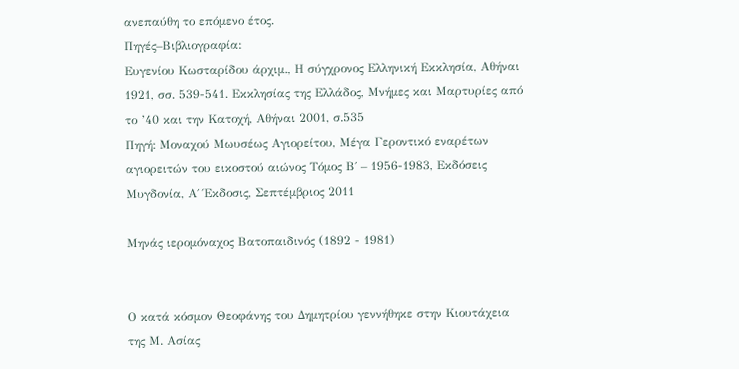ανεπαύθη το επόμενο έτος.
Πηγές–Βιβλιογραφία:
Ευγενίου Κωσταρίδου άρχιμ., Η σύγχρονος Ελληνική Εκκλησία, Αθήναι 1921, σσ. 539-541. Εκκλησίας της Ελλάδος, Μνήμες και Μαρτυρίες από το ’40 και την Κατοχή, Αθήναι 2001, σ.535
Πηγή: Μοναχού Μωυσέως Αγιορείτου, Μέγα Γεροντικό εναρέτων αγιορειτών του εικοστού αιώνος Τόμος Β΄ – 1956-1983, Εκδόσεις Μυγδονία, Α΄ Έκδοσις, Σεπτέμβριος 2011

Μηνάς ιερομόναχος Βατοπαιδινός (1892 - 1981)


Ο κατά κόσμον Θεοφάνης του Δημητρίου γεννήθηκε στην Κιουτάχεια της Μ. Ασίας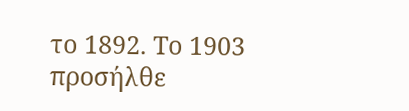το 1892. Το 1903 προσήλθε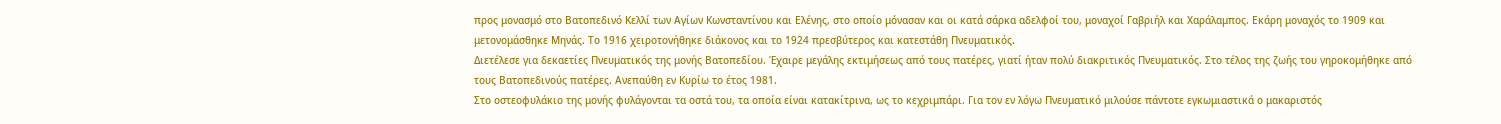προς μονασμό στο Βατοπεδινό Κελλί των Αγίων Κωνσταντίνου και Ελένης, στο οποίο μόνασαν και οι κατά σάρκα αδελφοί του, μοναχοί Γαβριήλ και Χαράλαμπος. Εκάρη μοναχός το 1909 και μετονομάσθηκε Μηνάς. Το 1916 χειροτονήθηκε διάκονος και το 1924 πρεσβύτερος και κατεστάθη Πνευματικός.
Διετέλεσε για δεκαετίες Πνευματικός της μονής Βατοπεδίου. Έχαιρε μεγάλης εκτιμήσεως από τους πατέρες, γιατί ήταν πολύ διακριτικός Πνευματικός. Στο τέλος της ζωής του γηροκομήθηκε από τους Βατοπεδινούς πατέρες. Ανεπαύθη εν Κυρίω το έτος 1981.
Στο οστεοφυλάκιο της μονής φυλάγονται τα οστά του, τα οποία είναι κατακίτρινα, ως το κεχριμπάρι. Για τον εν λόγω Πνευματικό μιλούσε πάντοτε εγκωμιαστικά ο μακαριστός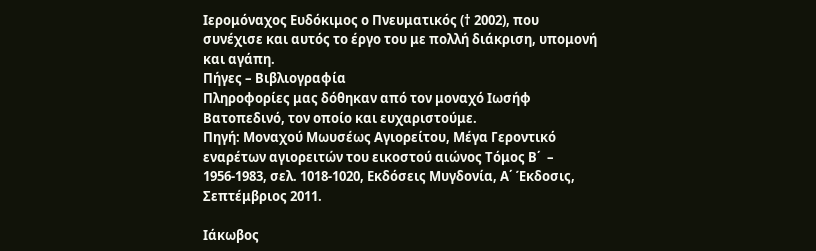Ιερομόναχος Ευδόκιμος ο Πνευματικός († 2002), που συνέχισε και αυτός το έργο του με πολλή διάκριση, υπομονή και αγάπη.
Πήγες – Βιβλιογραφία
Πληροφορίες μας δόθηκαν από τον μοναχό Ιωσήφ Βατοπεδινό, τον οποίο και ευχαριστούμε.
Πηγή: Μοναχού Μωυσέως Αγιορείτου, Μέγα Γεροντικό εναρέτων αγιορειτών του εικοστού αιώνος Τόμος Β΄  –  1956-1983, σελ. 1018-1020, Εκδόσεις Μυγδονία, Α΄ Έκδοσις, Σεπτέμβριος 2011.

Ιάκωβος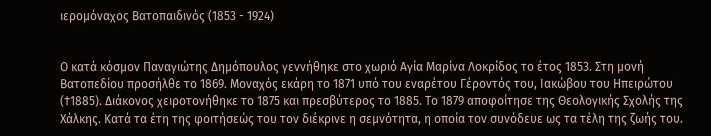ιερομόναχος Βατοπαιδινός (1853 - 1924)


Ο κατά κόσμον Παναγιώτης Δημόπουλος γεννήθηκε στο χωριό Αγία Μαρίνα Λοκρίδος το έτος 1853. Στη μονή Βατοπεδίου προσήλθε το 1869. Μοναχός εκάρη το 1871 υπό του εναρέτου Γέροντός του, Ιακώβου του Ηπειρώτου (†1885). Διάκονος χειροτονήθηκε το 1875 και πρεσβύτερος το 1885. Το 1879 αποφοίτησε της Θεολογικής Σχολής της Χάλκης. Κατά τα έτη της φοιτήσεώς του τον διέκρινε η σεμνότητα, η οποία τον συνόδευε ως τα τέλη της ζωής του.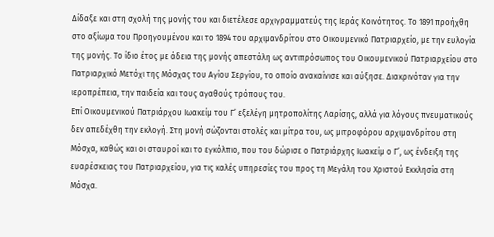Δίδαξε και στη σχολή της μονής του και διετέλεσε αρχιγραμματεύς της Ιεράς Κοινότητος. Το 1891 προήχθη στο αξίωμα του Προηγουμένου και το 1894 του αρχιμανδρίτου στο Οικουμενικό Πατριαρχείο, με την ευλογία της μονής. Το ίδιο έτος με άδεια της μονής απεστάλη ως αντιπρόσωπος του Οικουμενικού Πατριαρχείου στο Πατριαρχικό Μετόχι της Μόσχας του Αγίου Σεργίου, το οποίο ανακαίνισε και αύξησε. Διακρινόταν για την ιεροπρέπεια, την παιδεία και τους αγαθούς τρόπους του.
Επί Οικουμενικού Πατριάρχου Ιωακείμ του Γ’ εξελέγη μητροπολίτης Λαρίσης, αλλά για λόγους πνευματικούς δεν απεδέχθη την εκλογή. Στη μονή σώζονται στολές και μίτρα του, ως μιτροφόρου αρχιμανδρίτου στη Μόσχα, καθώς και οι σταυροί και το εγκόλπιο, που του δώρισε ο Πατριάρχης Ιωακείμ ο Γ’, ως ένδειξη της ευαρέσκειας του Πατριαρχείου, για τις καλές υπηρεσίες του προς τη Μεγάλη του Χριστού Εκκλησία στη Μόσχα.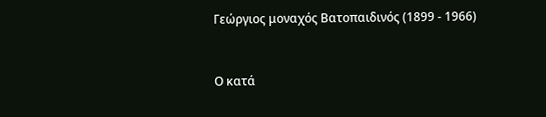Γεώργιος μοναχός Βατοπαιδινός (1899 - 1966)


Ο κατά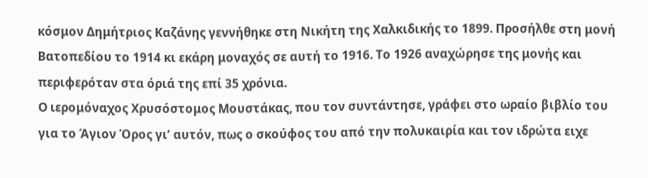κόσμον Δημήτριος Καζάνης γεννήθηκε στη Νικήτη της Χαλκιδικής το 1899. Προσήλθε στη μονή Βατοπεδίου το 1914 κι εκάρη μοναχός σε αυτή το 1916. Το 1926 αναχώρησε της μονής και περιφερόταν στα όριά της επί 35 χρόνια.
Ο ιερομόναχος Χρυσόστομος Μουστάκας, που τον συντάντησε, γράφει στο ωραίο βιβλίο του για το Άγιον Όρος γι’ αυτόν, πως ο σκούφος του από την πολυκαιρία και τον ιδρώτα ειχε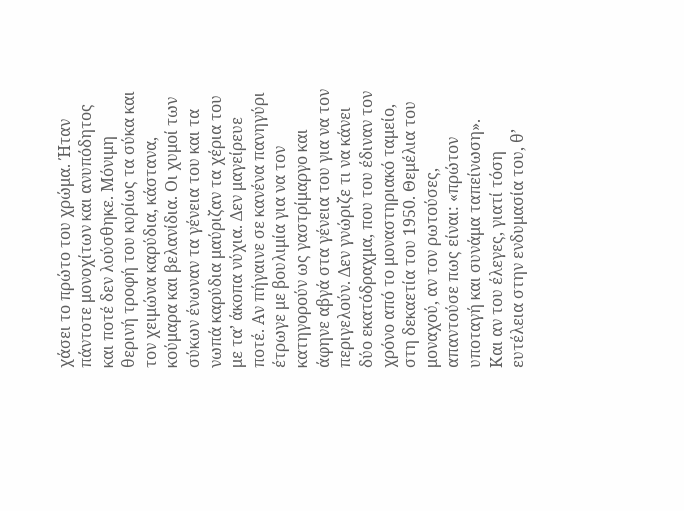χάσει το πρώτο του χρώμα. Ήταν πάντοτε μονοχίτων και ανυπόδητος και ποτέ δεν λούσθηκε. Μόνιμη θερινή τροφή του κυρίως τα σύκα και τον χειμώνα καρύδια, κάστανα, κούμαρα και βελανίδια. Οι χυμοί των σύκων ένωναν τα γένεια του και τα νωπά καρύδια μαύριζαν τα χέρια του με τα’ άκοπα νύχια. Δεν μαγείρευε ποτέ. Αν πήγαινε σε κανένα πανηγύρι έτρωγε με βουλιμία για να τον κατηγορούν ως γαστρίμαργο και άφηνε αβγά στα γένεια του για να τον περιγελούν. Δεν γνώριζε τι να κάνει δύο εκατόδραχμα, που του έδιναν τον χρόνο από το μοναστηριακό ταμείο, στη δεκαετία του 1950. Θεμέλια του μοναχού, αν τον ρωτούσες, απαντούσε πως είναι: «πρώτον υποταγή και συνάμα ταπείνωση». Και αν του έλεγες, γιατί τόση ευτέλεια στην ενδυμασία του, θ’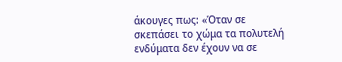άκουγες πως: «Όταν σε σκεπάσει το χώμα τα πολυτελή ενδύματα δεν έχουν να σε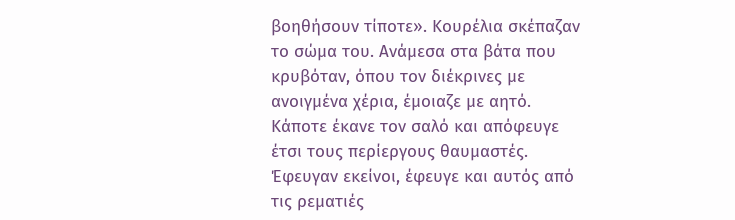βοηθήσουν τίποτε». Κουρέλια σκέπαζαν το σώμα του. Ανάμεσα στα βάτα που κρυβόταν, όπου τον διέκρινες με ανοιγμένα χέρια, έμοιαζε με αητό. Κάποτε έκανε τον σαλό και απόφευγε έτσι τους περίεργους θαυμαστές. Έφευγαν εκείνοι, έφευγε και αυτός από τις ρεματιές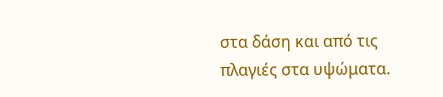στα δάση και από τις πλαγιές στα υψώματα.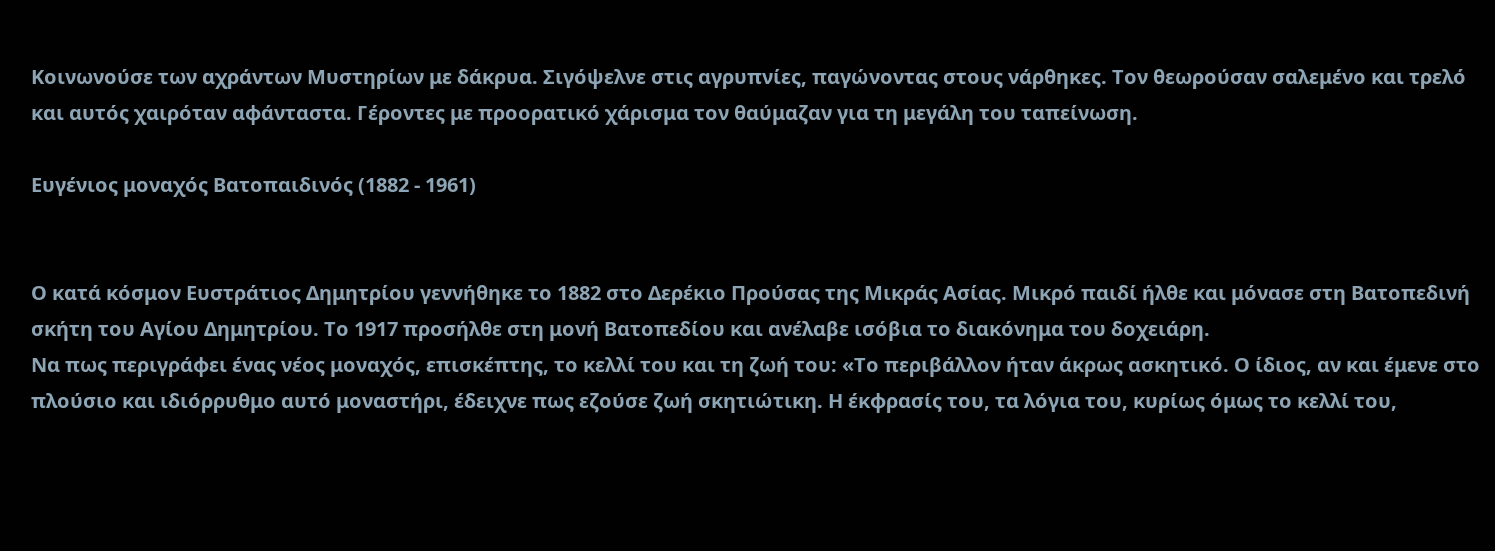Κοινωνούσε των αχράντων Μυστηρίων με δάκρυα. Σιγόψελνε στις αγρυπνίες, παγώνοντας στους νάρθηκες. Τον θεωρούσαν σαλεμένο και τρελό και αυτός χαιρόταν αφάνταστα. Γέροντες με προορατικό χάρισμα τον θαύμαζαν για τη μεγάλη του ταπείνωση.

Ευγένιος μοναχός Βατοπαιδινός (1882 - 1961)


Ο κατά κόσμον Ευστράτιος Δημητρίου γεννήθηκε το 1882 στο Δερέκιο Προύσας της Μικράς Ασίας. Μικρό παιδί ήλθε και μόνασε στη Βατοπεδινή σκήτη του Αγίου Δημητρίου. Το 1917 προσήλθε στη μονή Βατοπεδίου και ανέλαβε ισόβια το διακόνημα του δοχειάρη.
Να πως περιγράφει ένας νέος μοναχός, επισκέπτης, το κελλί του και τη ζωή του: «Το περιβάλλον ήταν άκρως ασκητικό. Ο ίδιος, αν και έμενε στο πλούσιο και ιδιόρρυθμο αυτό μοναστήρι, έδειχνε πως εζούσε ζωή σκητιώτικη. Η έκφρασίς του, τα λόγια του, κυρίως όμως το κελλί του,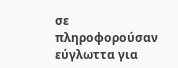σε πληροφορούσαν εύγλωττα για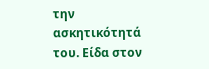την ασκητικότητά του. Είδα στον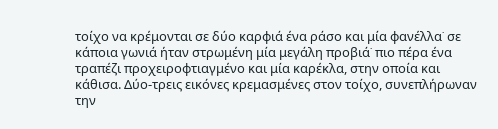τοίχο να κρέμονται σε δύο καρφιά ένα ράσο και μία φανέλλα˙ σε κάποια γωνιά ήταν στρωμένη μία μεγάλη προβιά˙ πιο πέρα ένα τραπέζι προχειροφτιαγμένο και μία καρέκλα, στην οποία και κάθισα. Δύο-τρεις εικόνες κρεμασμένες στον τοίχο, συνεπλήρωναν την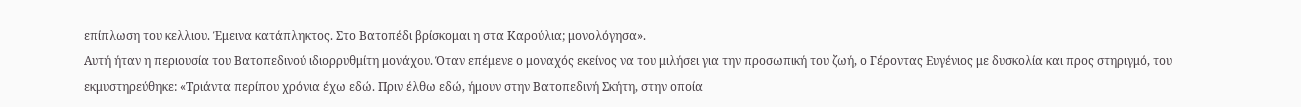επίπλωση του κελλιου. Έμεινα κατάπληκτος. Στο Βατοπέδι βρίσκομαι η στα Καρούλια; μονολόγησα».
Αυτή ήταν η περιουσία του Βατοπεδινού ιδιορρυθμίτη μονάχου. Όταν επέμενε ο μοναχός εκείνος να του μιλήσει για την προσωπική του ζωή, ο Γέροντας Ευγένιος με δυσκολία και προς στηριγμό, του εκμυστηρεύθηκε: «Τριάντα περίπου χρόνια έχω εδώ. Πριν έλθω εδώ, ήμουν στην Βατοπεδινή Σκήτη, στην οποία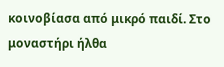κοινοβίασα από μικρό παιδί. Στο μοναστήρι ήλθα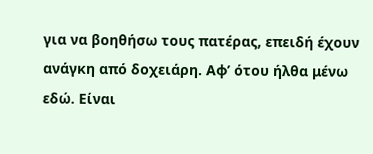για να βοηθήσω τους πατέρας, επειδή έχουν ανάγκη από δοχειάρη. Αφ’ ότου ήλθα μένω εδώ. Είναι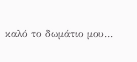καλό το δωμάτιο μου…